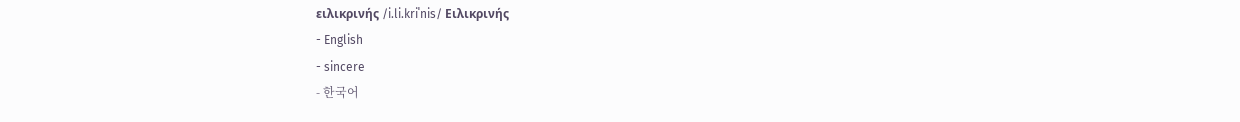ειλικρινής /i.li.kriˈnis/ Ειλικρινής
- English
- sincere
- 한국어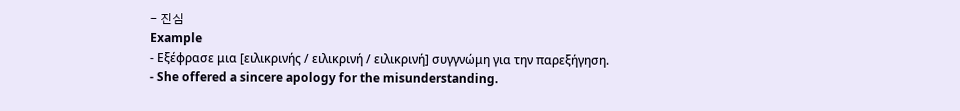- 진심
Example
- Εξέφρασε μια [ειλικρινής / ειλικρινή / ειλικρινή] συγγνώμη για την παρεξήγηση.
- She offered a sincere apology for the misunderstanding.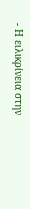- Η ειλικρίνεια στην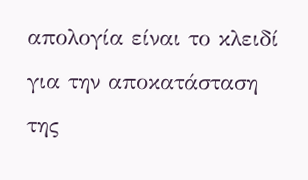απολογία είναι το κλειδί για την αποκατάσταση της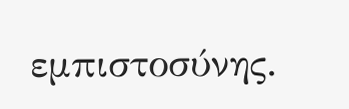εμπιστοσύνης.